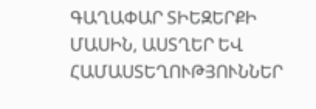ԳԱՂԱՓԱՐ ՏԻԵԶԵՐՔԻ ՄԱՍԻՆ, ԱՍՏՂԵՐ ԵՎ ՀԱՄԱՍՏԵՂՈՒԹՅՈՒՆՆԵՐ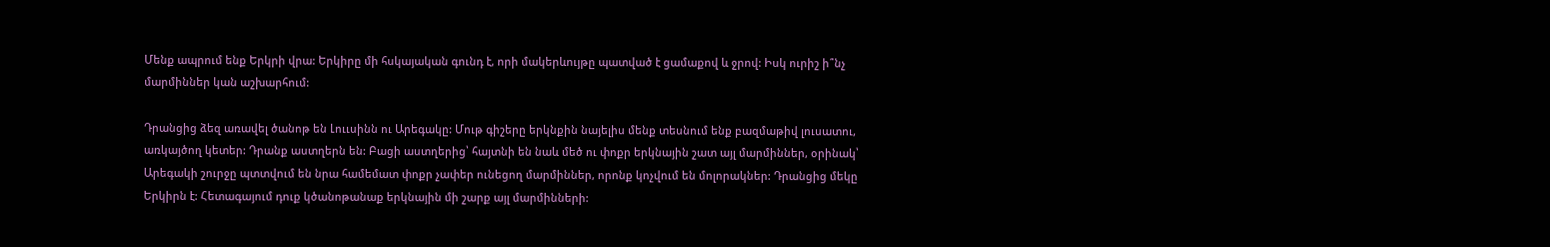Մենք ապրում ենք Երկրի վրա: Երկիրը մի հսկայական գունդ է, որի մակերևույթը պատված է ցամաքով և ջրով: Իսկ ուրիշ ի՞նչ մարմիններ կան աշխարհում:

Դրանցից ձեզ առավել ծանոթ են Լոււսինն ու Արեգակը: Մութ գիշերը երկնքին նայելիս մենք տեսնում ենք բազմաթիվ լուսատու, առկայծող կետեր: Դրանք աստղերն են: Բացի աստղերից՝ հայտնի են նաև մեծ ու փոքր երկնային շատ այլ մարմիններ, օրինակ՝ Արեգակի շուրջը պտտվում են նրա համեմատ փոքր չափեր ունեցող մարմիններ, որոնք կոչվում են մոլորակներ: Դրանցից մեկը Երկիրն է: Հետագայում դուք կծանոթանաք երկնային մի շարք այլ մարմինների: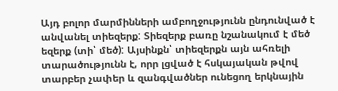Այդ բոլոր մարմինների ամբողջությունն ընդունված է անվանել տիեզերք: Տիեզերք բառը նշանակում է մեծ եզերք (տի՝ մեծ): Այսինքն՝ տիեզերքն այն ահռելի տարածությունն է, որր լցված է հսկայական թվով տարբեր չափեր և զանգվածներ ունեցող երկնային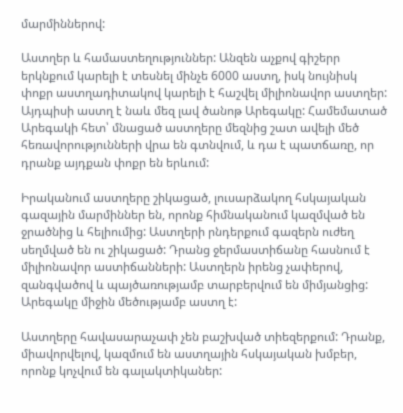մարմիններով:

Աստղեր և համաստեղություններ: Անզեն աչքով գիշերր երկնքում կարելի է տեսնել մինչե 6000 աստղ, իսկ նույնիսկ փոքր աստղադիտակով կարելի է հաշվել միլիոնավոր աստղեր: Այդպիսի աստղ է նաև մեզ լավ ծանոթ Արեգակը: Համեմատած Արեգակի հետ՝ մնացած աստղերը մեզնից շատ ավելի մեծ հեռավորությունների վրա են գտնվում, և դա է պատճառը, որ դրանք այդքան փոքր են երևում:

Իրականում աստղերը շիկացած, լուսարձակող հսկայական գազային մարմիններ են, որոնք հիմնականում կազմված են ջրածնից և հելիումից: Աստղերի րնդերքում գազերն ուժեղ սեղմված են ու շիկացած: Դրանց ջերմաստիճանը հասնում է միլիոնավոր աստիճանների: Աստղերն իրենց չափերով, զանգվածով և պայծառությամբ տարբերվում են միմյանցից: Արեգակը միջին մեծությամբ աստղ է:

Աստղերը հավասարաչափ չեն բաշխված տիեզերքում: Դրանք, միավորվելով, կազմում են աստղային հսկայական խմբեր, որոնք կոչվում են գալակտիկաներ: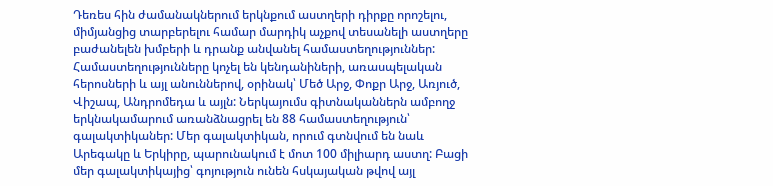Դեռես հին ժամանակներում երկնքում աստղերի դիրքը որոշելու, միմյանցից տարբերելու համար մարդիկ աչքով տեսանելի աստղերը բաժանելեն խմբերի և դրանք անվանել համաստեղություններ: Համաստեղությունները կոչել են կենդանիների, առասպելական հերոսների և այլ անուններով, օրինակ՝ Մեծ Արջ, Փոքր Արջ, Առյուծ, Վիշապ, Անդրոմեդա և այլն: Ներկայումս գիտնականներն ամբողջ երկնակամարում առանձնացրել են 88 համաստեղություն՝ գալակտիկաներ: Մեր գալակտիկան, որում գտնվում են նաև Արեգակը և Երկիրը, պարունակում է մոտ 100 միլիարդ աստղ: Բացի մեր գալակտիկայից՝ գոյություն ունեն հսկայական թվով այլ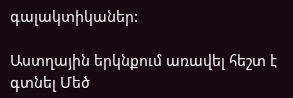գալակտիկաներ:

Աստղային երկնքում առավել հեշտ է գտնել Մեծ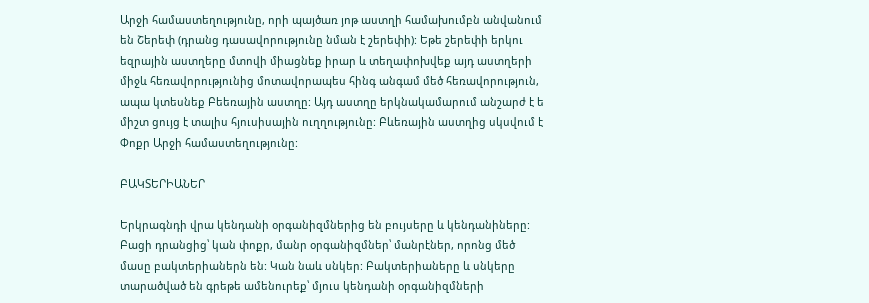Արջի համաստեղությունը, որի պայծառ յոթ աստղի համախումբն անվանում են Շերեփ (դրանց դասավորությունը նման է շերեփի): Եթե շերեփի երկու եզրային աստղերը մտովի միացնեք իրար և տեղափոխվեք այդ աստղերի միջև հեռավորությունից մոտավորապես հինգ անգամ մեծ հեռավորություն, ապա կտեսնեք Բեեռային աստղը: Այդ աստղը երկնակամարում անշարժ է ե միշտ ցույց է տալիս հյուսիսային ուղղությունը: Բևեռային աստղից սկսվում է Փոքր Արջի համաստեղությունը:

ԲԱԿՏԵՐԻԱՆԵՐ

Երկրագնդի վրա կենդանի օրգանիզմներից են բույսերը և կենդանիները: Բացի դրանցից՝ կան փոքր, մանր օրգանիզմներ՝ մանրէներ, որոնց մեծ մասը բակտերիաներն են: Կան նաև սնկեր: Բակտերիաները և սնկերը տարածված են գրեթե ամենուրեք՝ մյուս կենդանի օրգանիզմների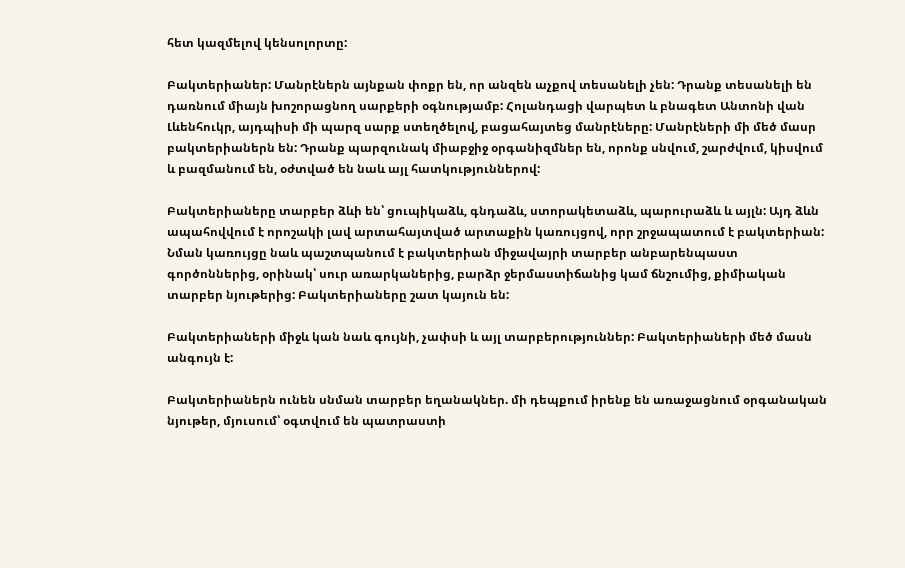հետ կազմելով կենսոլորտը:

Բակտերիաներ: Մանրէներն այնքան փոքր են, որ անզեն աչքով տեսանելի չեն: Դրանք տեսանելի են դառնում միայն խոշորացնող սարքերի օգնությամբ: Հոլանդացի վարպետ և բնագետ Անտոնի վան Լևենհուկր, այդպիսի մի պարզ սարք ստեղծելով, բացահայտեց մանրէները: Մանրէների մի մեծ մասր բակտերիաներն են: Դրանք պարզունակ միաբջիջ օրգանիզմներ են, որոնք սնվում, շարժվում, կիսվում և բազմանում են, օժտված են նաև այլ հատկություններով:

Բակտերիաները տարբեր ձևի են՝ ցուպիկաձև, գնդաձև, ստորակետաձև, պարուրաձև և այլն: Այդ ձևն ապահովվում է որոշակի լավ արտահայտված արտաքին կառույցով, որր շրջապատում է բակտերիան: Նման կառույցը նաև պաշտպանում է բակտերիան միջավայրի տարբեր անբարենպաստ գործոններից, օրինակ՝ սուր առարկաներից, բարձր ջերմաստիճանից կամ ճնշումից, քիմիական տարբեր նյութերից: Բակտերիաները շատ կայուն են:

Բակտերիաների միջև կան նաև գույնի, չափսի և այլ տարբերություններ: Բակտերիաների մեծ մասն անգույն է:

Բակտերիաներն ունեն սնման տարբեր եղանակներ. մի դեպքում իրենք են առաջացնում օրգանական նյութեր, մյուսում՝ օգտվում են պատրաստի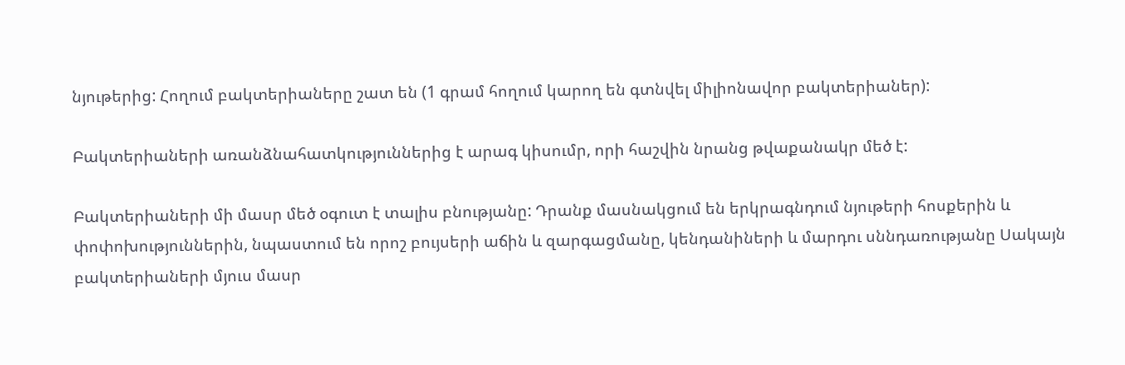նյութերից: Հողում բակտերիաները շատ են (1 գրամ հողում կարող են գտնվել միլիոնավոր բակտերիաներ):

Բակտերիաների առանձնահատկություններից է արագ կիսումր, որի հաշվին նրանց թվաքանակր մեծ է:

Բակտերիաների մի մասր մեծ օգուտ է տալիս բնությանը: Դրանք մասնակցում են երկրագնդում նյութերի հոսքերին և փոփոխություններին, նպաստում են որոշ բույսերի աճին և զարգացմանը, կենդանիների և մարդու սննդառությանը Սակայն բակտերիաների մյուս մասր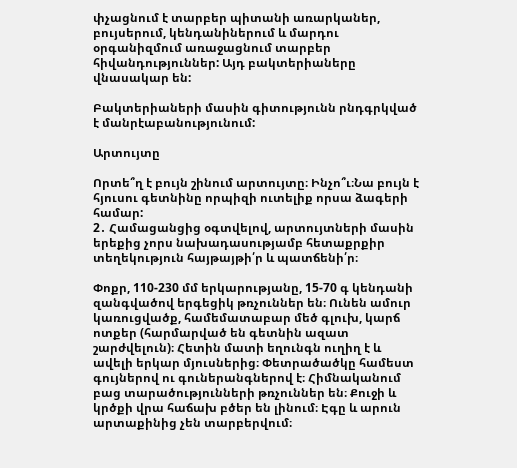փչացնում է տարբեր պիտանի առարկաներ, բույսերում, կենդանիներում և մարդու օրգանիզմում առաջացնում տարբեր հիվանդություններ: Այդ բակտերիաները վնասակար են:

Բակտերիաների մասին գիտությունն րնդգրկված է մանրէաբանությունում:

Արտույտը

Որտե՞ղ է բույն շինում արտույտը։ Ինչո՞ւ։Նա բույն է հյուսու գետնինը որպիզի ուտելիք որսա ձագերի համար:
2․ Համացանցից օգտվելով, արտույտների մասին երեքից չորս նախադասությամբ հետաքրքիր տեղեկություն հայթայթի՛ր և պատճենի՛ր։

Փոքր, 110-230 մմ երկարությանը, 15-70 գ կենդանի զանգվածով երգեցիկ թռչուններ են։ Ունեն ամուր կառուցվածք, համեմատաբար մեծ գլուխ, կարճ ոտքեր (հարմարված են գետնին ազատ շարժվելուն)։ Հետին մատի եղունգն ուղիղ է և ավելի երկար մյուսներից։ Փետրածածկը համեստ գույներով ու գուներանգներով է։ Հիմնականում բաց տարածությունների թռչուններ են։ Քուջի և կրծքի վրա հաճախ բծեր են լինում։ Էգը և արուն արտաքինից չեն տարբերվում։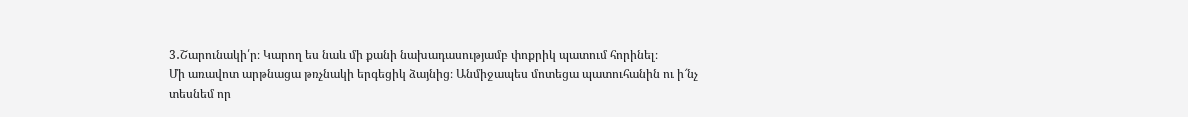3․Շարունակի՛ր։ Կարող ես նաև մի քանի նախադասությամբ փոքրիկ պատում հորինել։
Մի առավոտ արթնացա թռչնակի երգեցիկ ձայնից։ Անմիջապես մոտեցա պատուհանին ու ի՜նչ տեսնեմ որ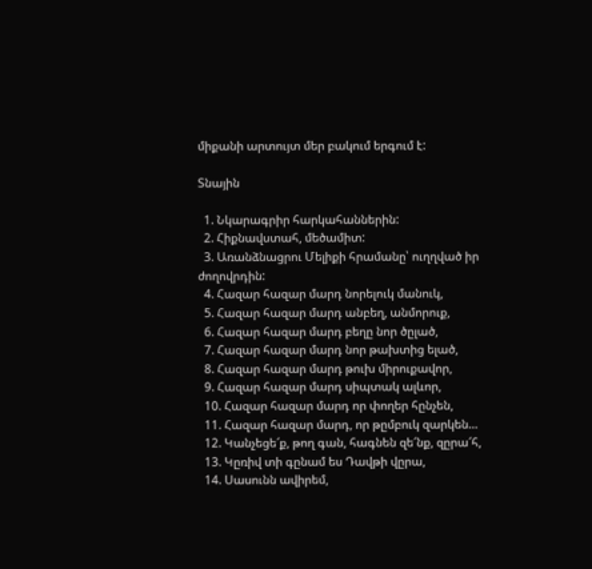միքանի արտույտ մեր բակում երգում է:

Տնային

  1. Նկարագրիր հարկահաններին:
  2. Հիքնավստահ, մեծամիտ:
  3. Առանձնացրու Մելիքի հրամանը՝ ուղղված իր ժողովրդին:
  4. Հազար հազար մարդ նորելուկ մանուկ,
  5. Հազար հազար մարդ անբեղ, անմորուք,
  6. Հազար հազար մարդ բեղը նոր ծըլած,
  7. Հազար հազար մարդ նոր թախտից ելած,
  8. Հազար հազար մարդ թուխ միրուքավոր,
  9. Հազար հազար մարդ սիպտակ ալևոր,
  10. Հազար հազար մարդ որ փողեր հընչեն,
  11. Հազար հազար մարդ, որ թըմբուկ զարկեն…
  12. Կանչեցե՜ք, թող գան, հագնեն զե՜նք, զըրա՜հ,
  13. Կըռիվ տի գընամ ես Դավթի վըրա,
  14. Սասունն ավիրեմ,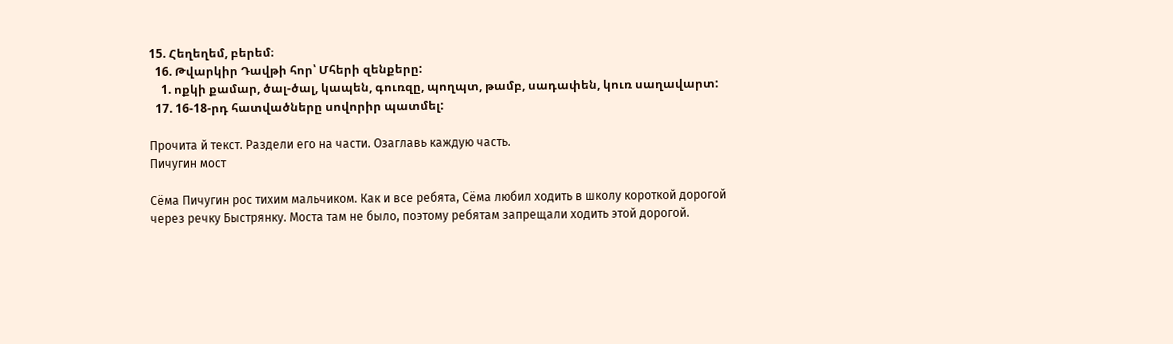15. Հեղեղեմ, բերեմ։
  16. Թվարկիր Դավթի հոր՝ Մհերի զենքերը:
    1. ոքկի քամար, ծալ-ծալ, կապեն, գուռզը, պողպտ, թամբ, սադափեն, կուռ սաղավարտ:
  17. 16-18-րդ հատվածները սովորիր պատմել:

Прочита й текст. Раздели его на части. Озаглавь каждую часть.
Пичугин мост

Сёма Пичугин рос тихим мальчиком. Как и все ребята, Сёма любил ходить в школу короткой дорогой
через речку Быстрянку. Моста там не было, поэтому ребятам запрещали ходить этой дорогой.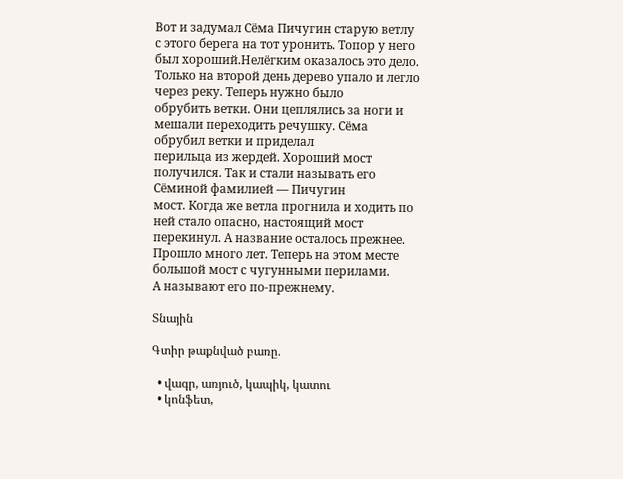Вот и задумал Сёма Пичугин старую ветлу с этого берега на тот уронить. Топор у него был хороший.Нелёгким оказалось это дело. Только на второй день дерево упало и легло через реку. Теперь нужно было
обрубить ветки. Они цеплялись за ноги и мешали переходить речушку. Сёма обрубил ветки и приделал
перильца из жердей. Хороший мост получился. Так и стали называть его Сёминой фамилией — Пичугин
мост. Когда же ветла прогнила и ходить по ней стало опасно, настоящий мост перекинул. А название осталось прежнее. Прошло много лет. Теперь на этом месте большой мост с чугунными перилами.
А называют его по-прежнему.

Տնային

Գտիր թաքնված բառը․

  • վագր, առյուծ, կապիկ, կատու
  • կոնֆետ,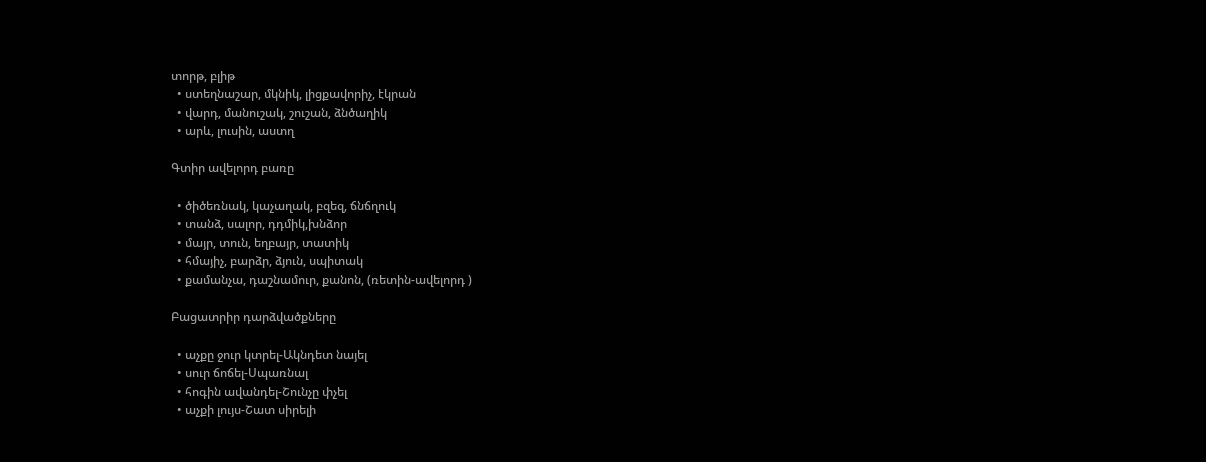տորթ, բլիթ
  • ստեղնաշար, մկնիկ, լիցքավորիչ, էկրան
  • վարդ, մանուշակ, շուշան, ձնծաղիկ
  • արև, լուսին, աստղ

Գտիր ավելորդ բառը

  • ծիծեռնակ, կաչաղակ, բզեզ, ճնճղուկ
  • տանձ, սալոր, դդմիկ,խնձոր
  • մայր, տուն, եղբայր, տատիկ
  • հմայիչ, բարձր, ձյուն, սպիտակ
  • քամանչա, դաշնամուր, քանոն, (ռետին-ավելորդ )

Բացատրիր դարձվածքները

  • աչքը ջուր կտրել-Ակնդետ նայել
  • սուր ճոճել-Սպառնալ
  • հոգին ավանդել-Շունչը փչել
  • աչքի լույս-Շատ սիրելի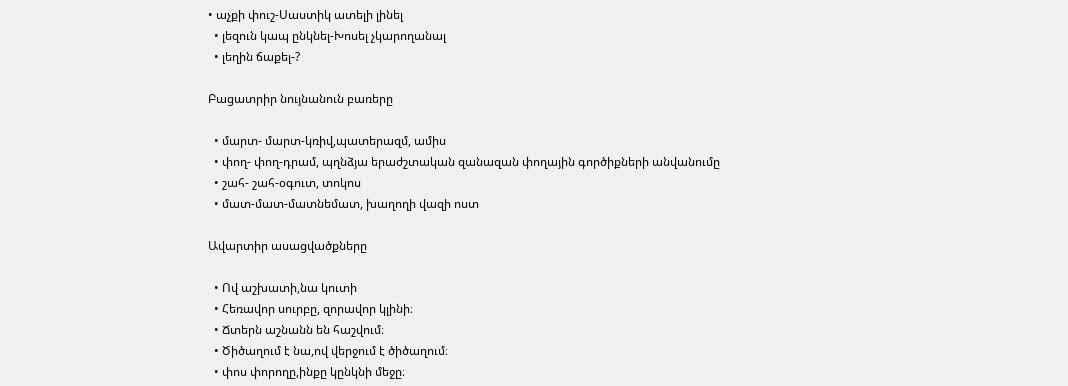• աչքի փուշ-Սաստիկ ատելի լինել
  • լեզուն կապ ընկնել-Խոսել չկարողանալ
  • լեղին ճաքել-?

Բացատրիր նույնանուն բառերը

  • մարտ- մարտ-կռիվ,պատերազմ, ամիս
  • փող- փող-դրամ, պղնձյա երաժշտական զանազան փողային գործիքների անվանումը
  • շահ- շահ-օգուտ, տոկոս
  • մատ-մատ-մատնեմատ, խաղողի վազի ոստ

Ավարտիր ասացվածքները

  • Ով աշխատի,նա կուտի
  • Հեռավոր սուրբը, զորավոր կլինի։
  • Ճտերն աշնանն են հաշվում։
  • Ծիծաղում է նա,ով վերջում է ծիծաղում։
  • փոս փորողը,ինքը կընկնի մեջը։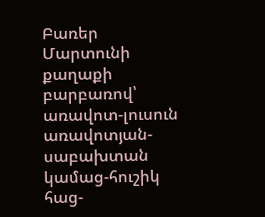Բառեր Մարտունի քաղաքի բարբառով՝
առավոտ-լուսուն
առավոտյան-սաբախտան
կամաց-հուշիկ
հաց-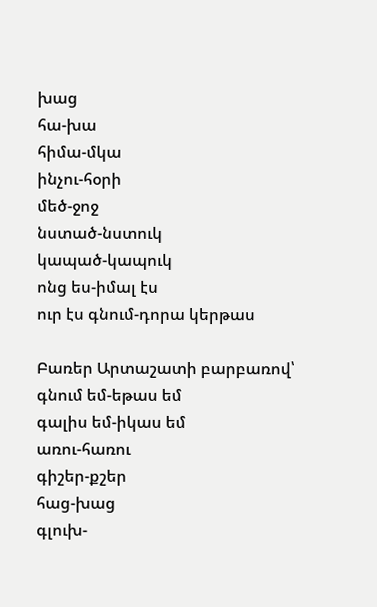խաց
հա-խա
հիմա-մկա
ինչու-հօրի
մեծ-ջոջ
նստած-նստուկ
կապած-կապուկ
ոնց ես-իմալ էս
ուր էս գնում-դորա կերթաս

Բառեր Արտաշատի բարբառով՝
գնում եմ-եթաս եմ
գալիս եմ-իկաս եմ
առու-հառու
գիշեր-քշեր
հաց-խաց
գլուխ-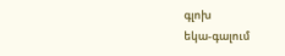գլոխ
եկա-գալում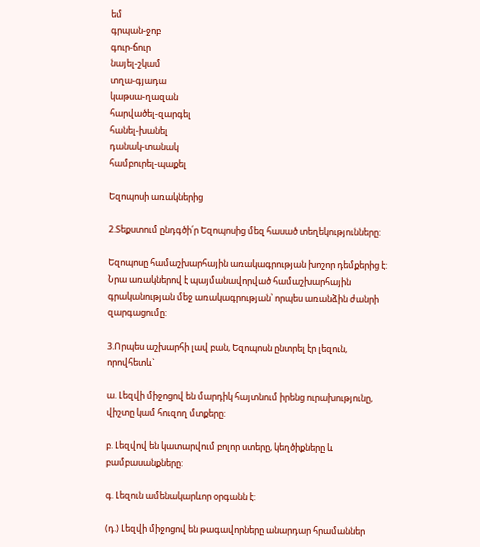եմ
գրպան-ջոբ
գուր-ճուր
նայել-շկամ
տղա-գյադա
կաթսա-ղազան
հարվածել-զարգել
հանել-խանել
դանակ-տանակ
համբուրել-պաքել

Եզոպոսի առակներից

2.Տեքստում ընդգծի՛ր Եզոպոսից մեզ հասած տեղեկությունները:

Եզոպոսը համաշխարհային առակագրության խոշոր դեմքերից է: Նրա առակներով է պայմանավորված համաշխարհային գրականության մեջ առակագրության՝ որպես առանձին ժանրի զարգացումը:

3.Որպես աշխարհի լավ բան, Եզոպոսն ընտրել էր լեզուն, որովհետև`

ա. Լեզվի միջոցով են մարդիկ հայտնում իրենց ուրախությունը, վիշտը կամ հուզող մտքերը:

բ. Լեզվով են կատարվում բոլոր ստերը, կեղծիքները և բամբասանքները:

գ. Լեզուն ամենակարևոր օրգանն է:

(դ.) Լեզվի միջոցով են թագավորները անարդար հրամաններ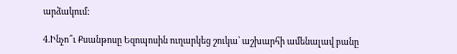արձակում:

4.Ինչո՞ւ Քսանթոսը Եզոպոսին ուղարկեց շուկա՝ աշխարհի ամենալավ բանը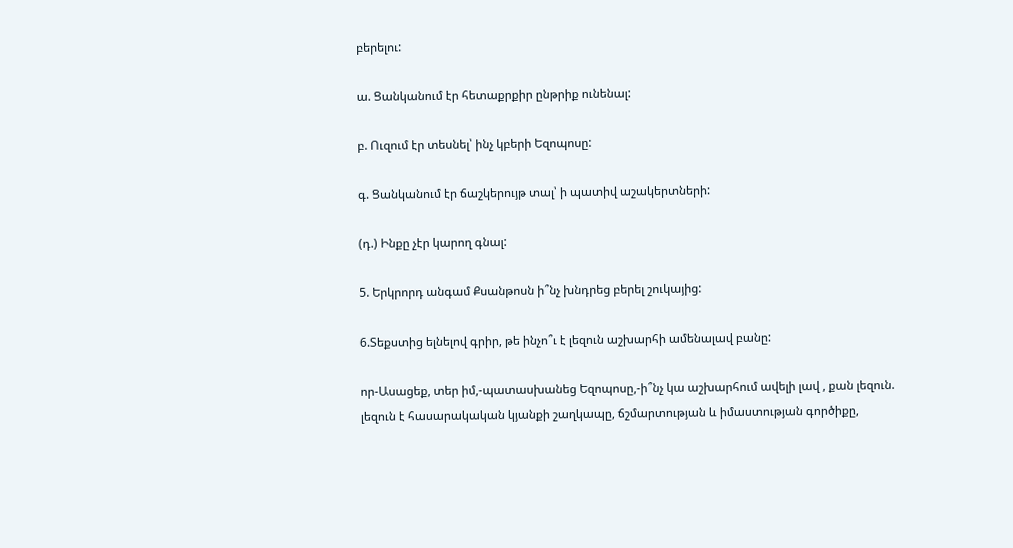բերելու:

ա. Ցանկանում էր հետաքրքիր ընթրիք ունենալ:

բ. Ուզում էր տեսնել՝ ինչ կբերի Եզոպոսը:

գ. Ցանկանում էր ճաշկերույթ տալ՝ ի պատիվ աշակերտների:

(դ.) Ինքը չէր կարող գնալ:

5. Երկրորդ անգամ Քսանթոսն ի՞նչ խնդրեց բերել շուկայից:

6.Տեքստից ելնելով գրիր, թե ինչո՞ւ է լեզուն աշխարհի ամենալավ բանը:

որ-Ասացեք, տեր իմ,-պատասխանեց Եզոպոսը,-ի՞նչ կա աշխարհում ավելի լավ , քան լեզուն. լեզուն է հասարակական կյանքի շաղկապը, ճշմարտության և իմաստության գործիքը,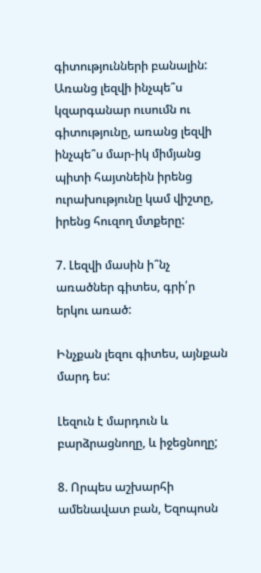գիտությունների բանալին: Առանց լեզվի ինչպե՞ս կզարգանար ուսումն ու գիտությունը, առանց լեզվի ինչպե՞ս մար-իկ միմյանց պիտի հայտնեին իրենց ուրախությունը կամ վիշտը, իրենց հուզող մտքերը:

7. Լեզվի մասին ի՞նչ առածներ գիտես, գրի՛ր երկու առած:

Ինչքան լեզու գիտես, այնքան մարդ ես:

Լեզուն է մարդուն և բարձրացնողը, և իջեցնողը;

8. Որպես աշխարհի ամենավատ բան, Եզոպոսն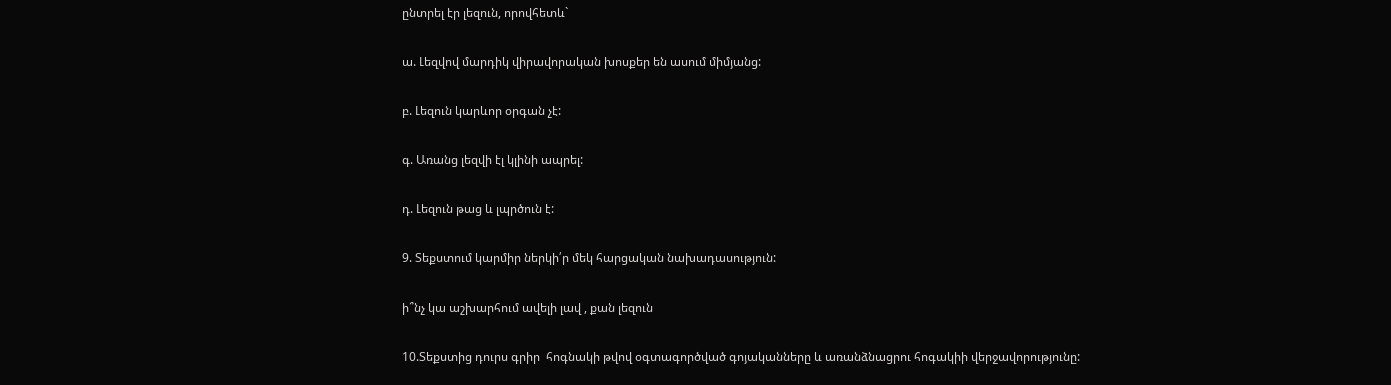ընտրել էր լեզուն, որովհետև`

ա. Լեզվով մարդիկ վիրավորական խոսքեր են ասում միմյանց:

բ. Լեզուն կարևոր օրգան չէ:

գ. Առանց լեզվի էլ կլինի ապրել:

դ. Լեզուն թաց և լպրծուն է:

9. Տեքստում կարմիր ներկի՛ր մեկ հարցական նախադասություն:

ի՞նչ կա աշխարհում ավելի լավ , քան լեզուն

10.Տեքստից դուրս գրիր  հոգնակի թվով օգտագործված գոյականները և առանձնացրու հոգակիի վերջավորությունը: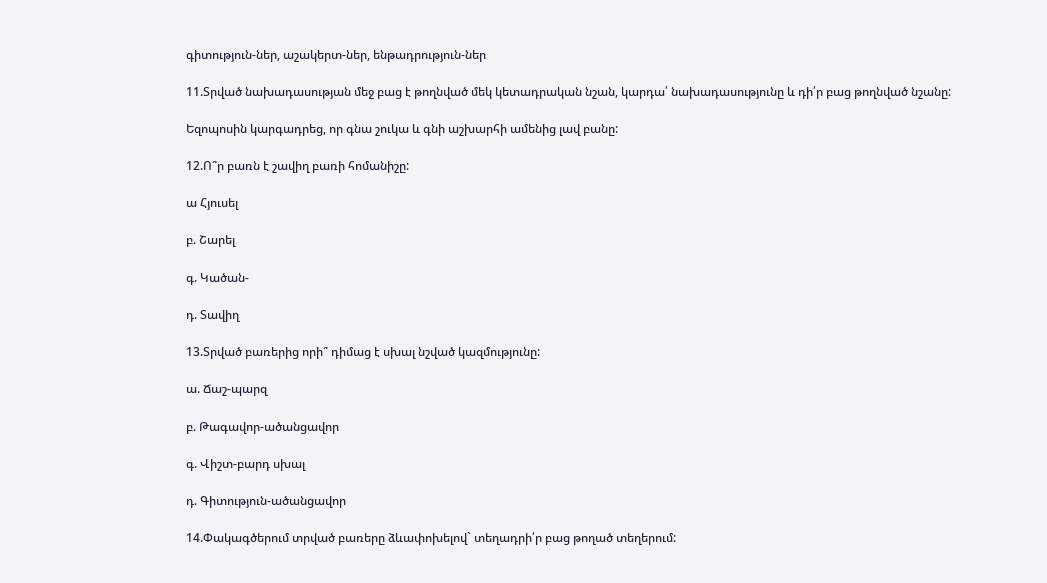գիտություն-ներ, աշակերտ-ներ, ենթադրություն-ներ

11.Տրված նախադասության մեջ բաց է թողնված մեկ կետադրական նշան, կարդա՛ նախադասությունը և դի՛ր բաց թողնված նշանը:

Եզոպոսին կարգադրեց, որ գնա շուկա և գնի աշխարհի ամենից լավ բանը:

12.Ո՞ր բառն է շավիղ բառի հոմանիշը:

ա Հյուսել

բ. Շարել

գ. Կածան-

դ. Տավիղ

13.Տրված բառերից որի՞ դիմաց է սխալ նշված կազմությունը:

ա. Ճաշ-պարզ

բ. Թագավոր-ածանցավոր

գ. Վիշտ-բարդ սխալ

դ. Գիտություն-ածանցավոր

14.Փակագծերում տրված բառերը ձևափոխելով` տեղադրի՛ր բաց թողած տեղերում: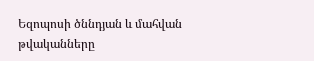Եզոպոսի ծննդյան և մահվան  թվականները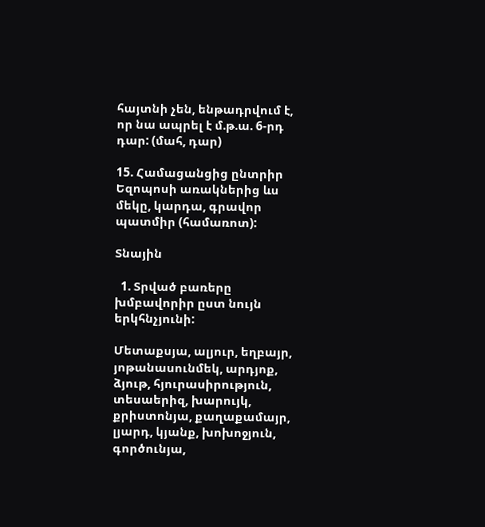հայտնի չեն, ենթադրվում է, որ նա ապրել է մ.թ.ա. 6-րդ դար: (մահ, դար)

15. Համացանցից ընտրիր Եզոպոսի առակներից ևս մեկը, կարդա, գրավոր պատմիր (համառոտ):

Տնային

  1. Տրված բառերը խմբավորիր ըստ նույն երկհնչյունի:

Մետաքսյա, ալյուր, եղբայր, յոթանասունմեկ, արդյոք, ձյութ, հյուրասիրություն, տեսաերիզ, խարույկ, քրիստոնյա, քաղաքամայր, լյարդ, կյանք, խոխոջյուն, գործունյա,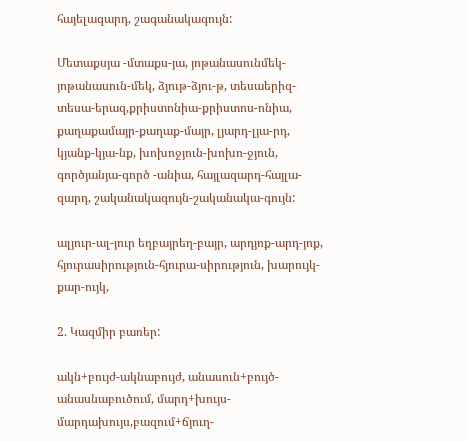հայելազարդ, շագանակագույն:

Մետաքսյա -մտաքս-յա, յոթանասունմեկ-յոթանասուն-մեկ, ձյութ-ձյու-թ, տեսաերիզ-տեսա-երազ,քրիստոնիա-քրիստոս-ոնիա, քաղաքամայր-քաղաք-մայր, լյարդ-լյա-րդ, կյանք-կյա-նք, խոխոջյուն-խոխո-ջյուն, գործյանյա-գործ -անիա, հայլազարդ-հայլա-զարդ, շականակագույն-շականակա-գույն:

ալյուր-ալ-յուր եղբայրեղ-բայր, արդյոք-արդ-յոք, հյուրասիրություն-հյուրա-սիրություն, խարույկ-քար-ույկ,

2. Կազմիր բառեր:

ակն+բույժ-ակնաբույժ, անասուն+բույծ-անասնաբուծում, մարդ+խույս-մարդախույս,բազում+ճյուղ-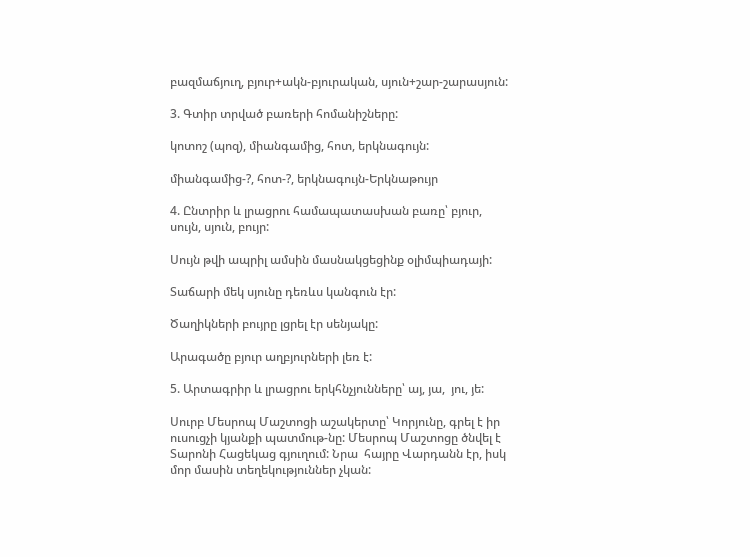բազմաճյուղ, բյուր+ակն-բյուրական, սյուն+շար-շարասյուն:

3. Գտիր տրված բառերի հոմանիշները:

կոտոշ (պոզ), միանգամից, հոտ, երկնագույն:

միանգամից-?, հոտ-?, երկնագույն-Երկնաթույր

4. Ընտրիր և լրացրու համապատասխան բառը՝ բյուր, սույն, սյուն, բույր:

Սույն թվի ապրիլ ամսին մասնակցեցինք օլիմպիադայի:

Տաճարի մեկ սյունը դեռևս կանգուն էր:

Ծաղիկների բույրը լցրել էր սենյակը:

Արագածը բյուր աղբյուրների լեռ է:

5. Արտագրիր և լրացրու երկհնչյունները՝ այ, յա,  յու, յե:

Սուրբ Մեսրոպ Մաշտոցի աշակերտը՝ Կորյունը, գրել է իր ուսուցչի կյանքի պատմութ-նը: Մեսրոպ Մաշտոցը ծնվել է Տարոնի Հացեկաց գյուղում: Նրա  հայրը Վարդանն էր, իսկ մոր մասին տեղեկություններ չկան: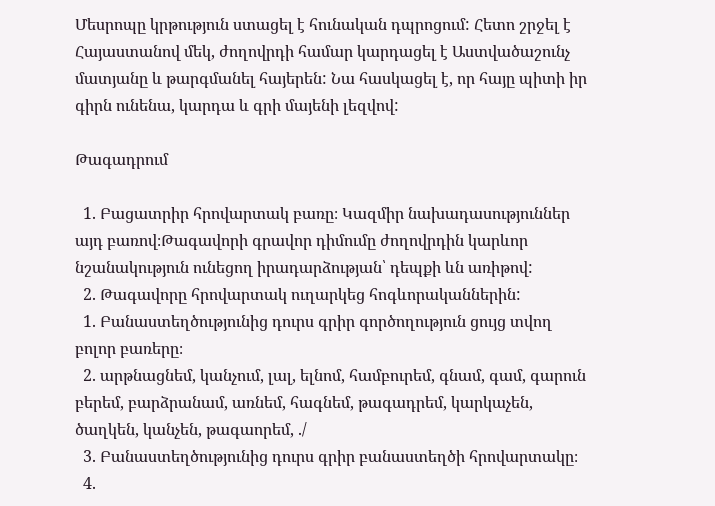Մեսրոպը կրթություն ստացել է հունական դպրոցում: Հետո շրջել է Հայաստանով մեկ, ժողովրդի համար կարդացել է Աստվածաշունչ մատյանը և թարգմանել հայերեն: Նա հասկացել է, որ հայը պիտի իր գիրն ունենա, կարդա և գրի մայենի լեզվով:

Թագադրում

  1. Բացատրիր հրովարտակ բառը։ Կազմիր նախադասություններ այդ բառով։Թագավորի գրավոր դիմումը ժողովրդին կարևոր նշանակություն ունեցող իրադարձության՝ դեպքի ևն առիթով:
  2. Թագավորը հրովարտակ ուղարկեց հոգևորականներին:
  1. Բանաստեղծությունից դուրս գրիր գործողություն ցույց տվող բոլոր բառերը։
  2. արթնացնեմ, կանչում, լալ, ելնոմ, համբուրեմ, գնամ, գամ, գարուն բերեմ, բարձրանամ, առնեմ, հագնեմ, թագադրեմ, կարկաչեն, ծաղկեն, կանչեն, թագաորեմ, ./
  3. Բանաստեղծությունից դուրս գրիր բանաստեղծի հրովարտակը։
  4.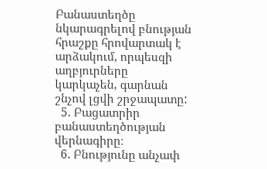Բանաստեղծը նկարագրելով բնության հրաշքը հրովարտակ է արձակում, որպեսզի աղբյուրները կարկաչեն, գարնան շնչով լցվի շրջապատը:
  5. Բացատրիր բանաստեղծության վերնագիրը։
  6. Բնությունը անչափ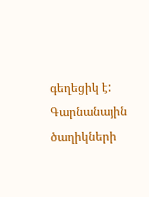գեղեցիկ է: Գարնանային ծաղիկների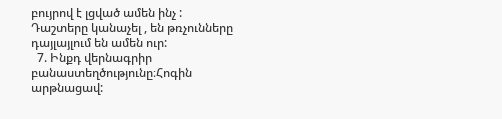բույրով է լցված ամեն ինչ : Դաշտերը կանաչել , են թռչունները դայլայլում են ամեն ուր:
  7. Ինքդ վերնագրիր բանաստեղծությունը։Հոգին արթնացավ: